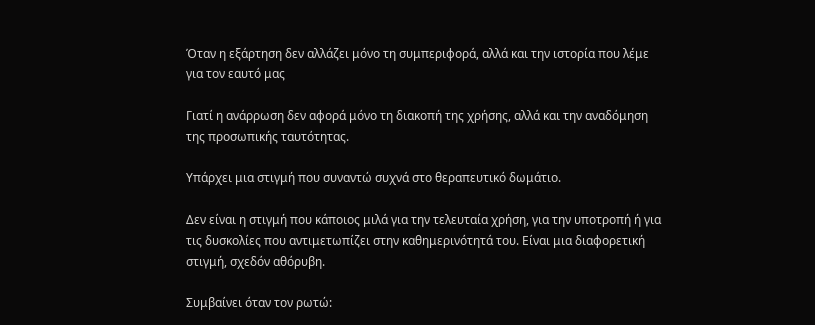Όταν η εξάρτηση δεν αλλάζει μόνο τη συμπεριφορά, αλλά και την ιστορία που λέμε για τον εαυτό μας

Γιατί η ανάρρωση δεν αφορά μόνο τη διακοπή της χρήσης, αλλά και την αναδόμηση της προσωπικής ταυτότητας.

Υπάρχει μια στιγμή που συναντώ συχνά στο θεραπευτικό δωμάτιο.

Δεν είναι η στιγμή που κάποιος μιλά για την τελευταία χρήση, για την υποτροπή ή για τις δυσκολίες που αντιμετωπίζει στην καθημερινότητά του. Είναι μια διαφορετική στιγμή, σχεδόν αθόρυβη.

Συμβαίνει όταν τον ρωτώ: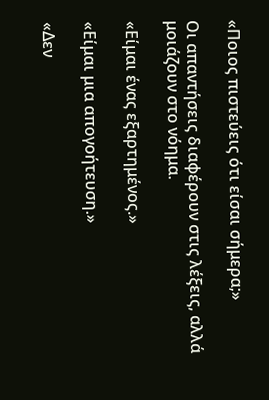«Ποιος πιστεύεις ότι είσαι σήμερα;»

Οι απαντήσεις διαφέρουν στις λέξεις, αλλά μοιάζουν στο νόημα.

«Είμαι ένας εξαρτημένος.»

«Είμαι μια απογοήτευση.»

«Δεν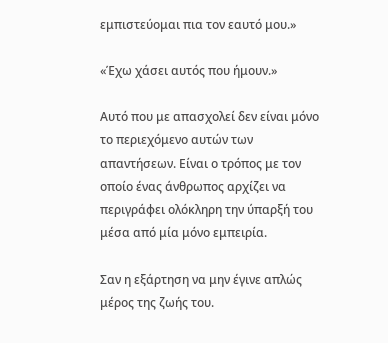εμπιστεύομαι πια τον εαυτό μου.»

«Έχω χάσει αυτός που ήμουν.»

Αυτό που με απασχολεί δεν είναι μόνο το περιεχόμενο αυτών των απαντήσεων. Είναι ο τρόπος με τον οποίο ένας άνθρωπος αρχίζει να περιγράφει ολόκληρη την ύπαρξή του μέσα από μία μόνο εμπειρία.

Σαν η εξάρτηση να μην έγινε απλώς μέρος της ζωής του.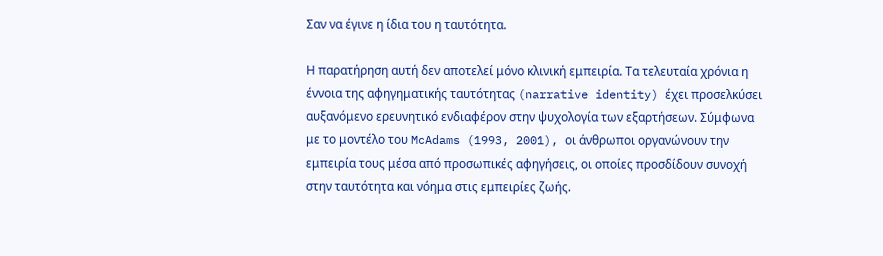Σαν να έγινε η ίδια του η ταυτότητα.

Η παρατήρηση αυτή δεν αποτελεί μόνο κλινική εμπειρία. Τα τελευταία χρόνια η έννοια της αφηγηματικής ταυτότητας (narrative identity) έχει προσελκύσει αυξανόμενο ερευνητικό ενδιαφέρον στην ψυχολογία των εξαρτήσεων. Σύμφωνα με το μοντέλο του McAdams (1993, 2001), οι άνθρωποι οργανώνουν την εμπειρία τους μέσα από προσωπικές αφηγήσεις, οι οποίες προσδίδουν συνοχή στην ταυτότητα και νόημα στις εμπειρίες ζωής.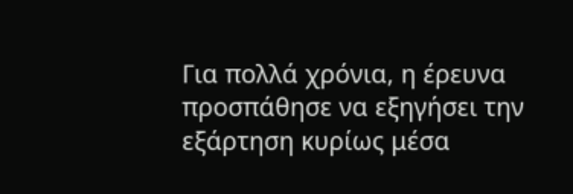Για πολλά χρόνια, η έρευνα προσπάθησε να εξηγήσει την εξάρτηση κυρίως μέσα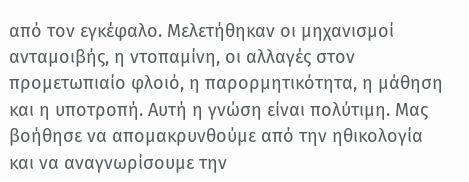από τον εγκέφαλο. Μελετήθηκαν οι μηχανισμοί ανταμοιβής, η ντοπαμίνη, οι αλλαγές στον προμετωπιαίο φλοιό, η παρορμητικότητα, η μάθηση και η υποτροπή. Αυτή η γνώση είναι πολύτιμη. Μας βοήθησε να απομακρυνθούμε από την ηθικολογία και να αναγνωρίσουμε την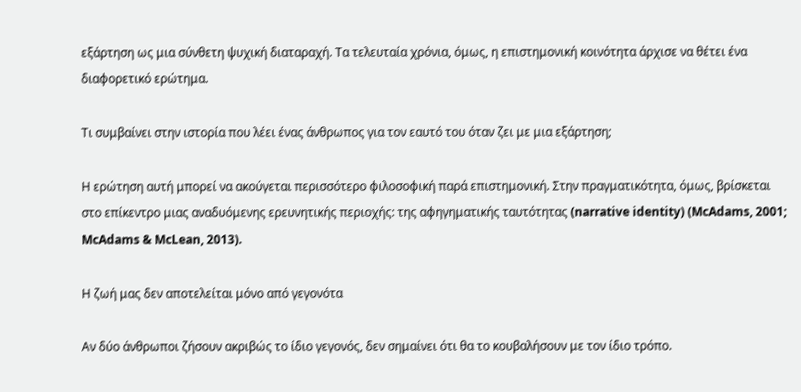εξάρτηση ως μια σύνθετη ψυχική διαταραχή. Τα τελευταία χρόνια, όμως, η επιστημονική κοινότητα άρχισε να θέτει ένα διαφορετικό ερώτημα.

Τι συμβαίνει στην ιστορία που λέει ένας άνθρωπος για τον εαυτό του όταν ζει με μια εξάρτηση;

Η ερώτηση αυτή μπορεί να ακούγεται περισσότερο φιλοσοφική παρά επιστημονική. Στην πραγματικότητα, όμως, βρίσκεται στο επίκεντρο μιας αναδυόμενης ερευνητικής περιοχής: της αφηγηματικής ταυτότητας (narrative identity) (McAdams, 2001; McAdams & McLean, 2013).

Η ζωή μας δεν αποτελείται μόνο από γεγονότα

Αν δύο άνθρωποι ζήσουν ακριβώς το ίδιο γεγονός, δεν σημαίνει ότι θα το κουβαλήσουν με τον ίδιο τρόπο.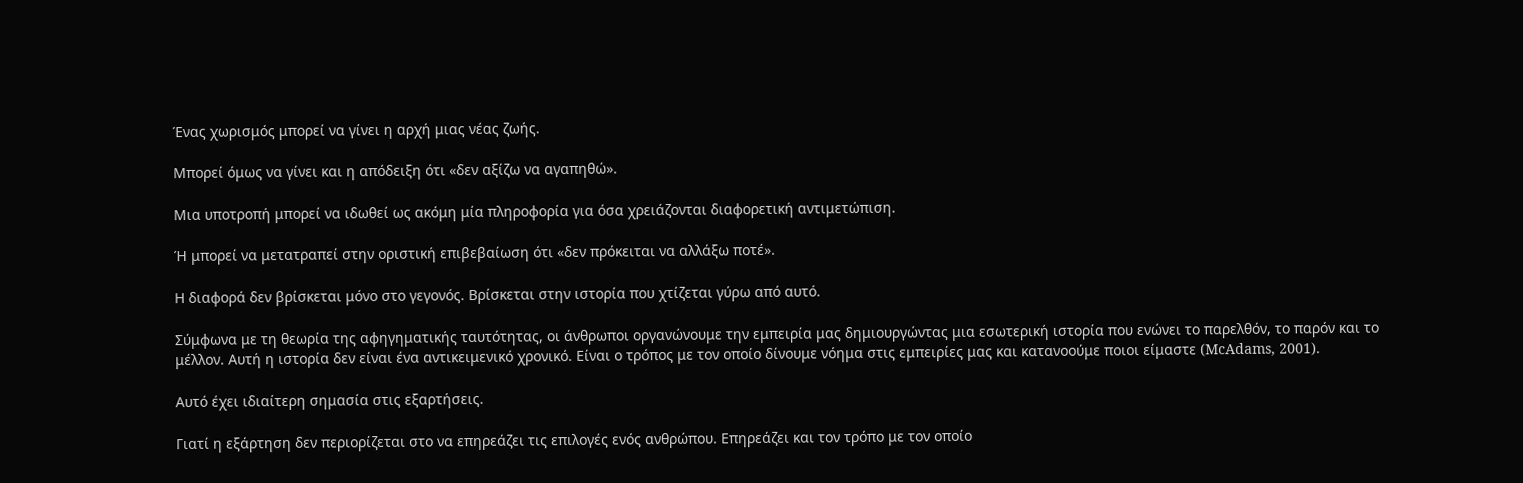Ένας χωρισμός μπορεί να γίνει η αρχή μιας νέας ζωής.

Μπορεί όμως να γίνει και η απόδειξη ότι «δεν αξίζω να αγαπηθώ».

Μια υποτροπή μπορεί να ιδωθεί ως ακόμη μία πληροφορία για όσα χρειάζονται διαφορετική αντιμετώπιση.

Ή μπορεί να μετατραπεί στην οριστική επιβεβαίωση ότι «δεν πρόκειται να αλλάξω ποτέ».

Η διαφορά δεν βρίσκεται μόνο στο γεγονός. Βρίσκεται στην ιστορία που χτίζεται γύρω από αυτό.

Σύμφωνα με τη θεωρία της αφηγηματικής ταυτότητας, οι άνθρωποι οργανώνουμε την εμπειρία μας δημιουργώντας μια εσωτερική ιστορία που ενώνει το παρελθόν, το παρόν και το μέλλον. Αυτή η ιστορία δεν είναι ένα αντικειμενικό χρονικό. Είναι ο τρόπος με τον οποίο δίνουμε νόημα στις εμπειρίες μας και κατανοούμε ποιοι είμαστε (McAdams, 2001).

Αυτό έχει ιδιαίτερη σημασία στις εξαρτήσεις.

Γιατί η εξάρτηση δεν περιορίζεται στο να επηρεάζει τις επιλογές ενός ανθρώπου. Επηρεάζει και τον τρόπο με τον οποίο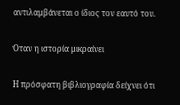αντιλαμβάνεται ο ίδιος τον εαυτό του.

Όταν η ιστορία μικραίνει

Η πρόσφατη βιβλιογραφία δείχνει ότι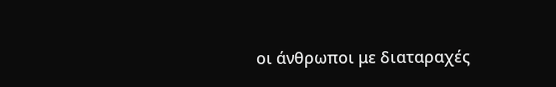οι άνθρωποι με διαταραχές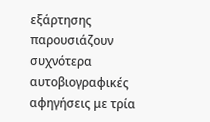εξάρτησης παρουσιάζουν συχνότερα αυτοβιογραφικές αφηγήσεις με τρία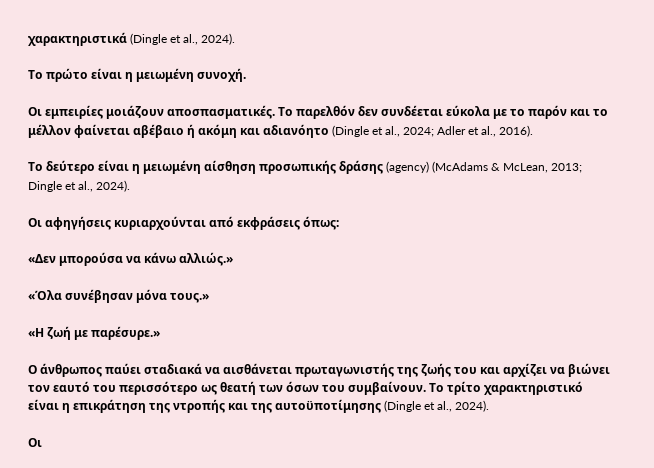χαρακτηριστικά (Dingle et al., 2024).

Το πρώτο είναι η μειωμένη συνοχή.

Οι εμπειρίες μοιάζουν αποσπασματικές. Το παρελθόν δεν συνδέεται εύκολα με το παρόν και το μέλλον φαίνεται αβέβαιο ή ακόμη και αδιανόητο (Dingle et al., 2024; Adler et al., 2016).

Το δεύτερο είναι η μειωμένη αίσθηση προσωπικής δράσης (agency) (McAdams & McLean, 2013; Dingle et al., 2024).

Οι αφηγήσεις κυριαρχούνται από εκφράσεις όπως:

«Δεν μπορούσα να κάνω αλλιώς.»

«Όλα συνέβησαν μόνα τους.»

«Η ζωή με παρέσυρε.»

Ο άνθρωπος παύει σταδιακά να αισθάνεται πρωταγωνιστής της ζωής του και αρχίζει να βιώνει τον εαυτό του περισσότερο ως θεατή των όσων του συμβαίνουν. Το τρίτο χαρακτηριστικό είναι η επικράτηση της ντροπής και της αυτοϋποτίμησης (Dingle et al., 2024).

Οι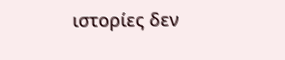ιστορίες δεν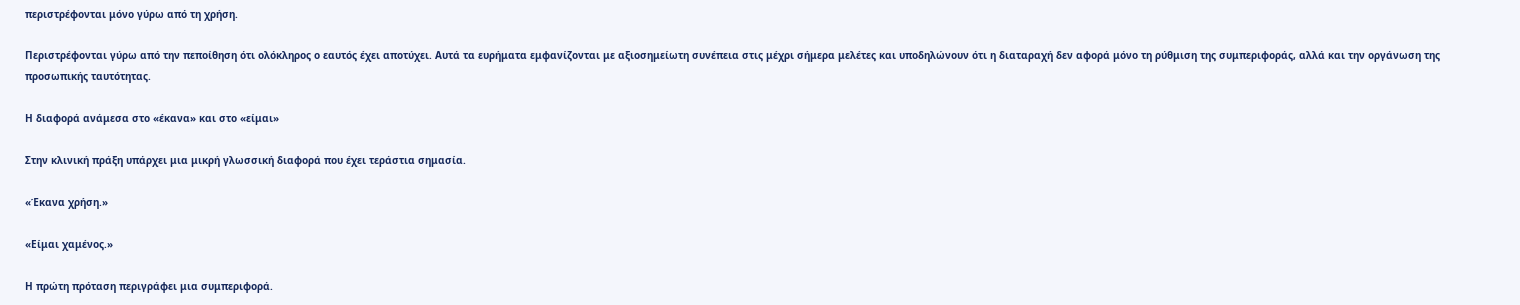περιστρέφονται μόνο γύρω από τη χρήση.

Περιστρέφονται γύρω από την πεποίθηση ότι ολόκληρος ο εαυτός έχει αποτύχει. Αυτά τα ευρήματα εμφανίζονται με αξιοσημείωτη συνέπεια στις μέχρι σήμερα μελέτες και υποδηλώνουν ότι η διαταραχή δεν αφορά μόνο τη ρύθμιση της συμπεριφοράς, αλλά και την οργάνωση της προσωπικής ταυτότητας.

Η διαφορά ανάμεσα στο «έκανα» και στο «είμαι»

Στην κλινική πράξη υπάρχει μια μικρή γλωσσική διαφορά που έχει τεράστια σημασία.

«Έκανα χρήση.»

«Είμαι χαμένος.»

Η πρώτη πρόταση περιγράφει μια συμπεριφορά.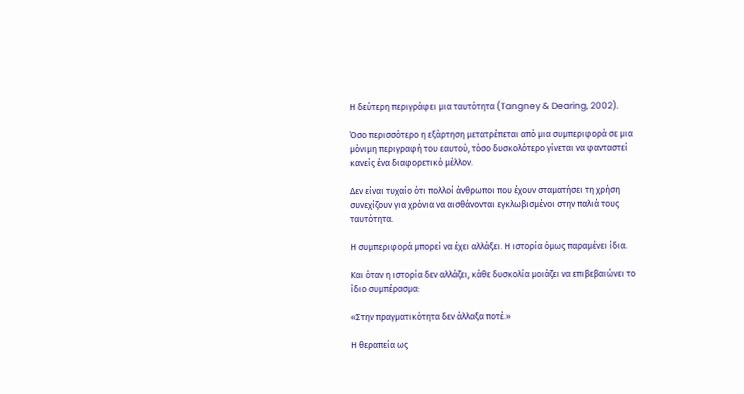Η δεύτερη περιγράφει μια ταυτότητα (Tangney & Dearing, 2002).

Όσο περισσότερο η εξάρτηση μετατρέπεται από μια συμπεριφορά σε μια μόνιμη περιγραφή του εαυτού, τόσο δυσκολότερο γίνεται να φανταστεί κανείς ένα διαφορετικό μέλλον.

Δεν είναι τυχαίο ότι πολλοί άνθρωποι που έχουν σταματήσει τη χρήση συνεχίζουν για χρόνια να αισθάνονται εγκλωβισμένοι στην παλιά τους ταυτότητα.

Η συμπεριφορά μπορεί να έχει αλλάξει. Η ιστορία όμως παραμένει ίδια.

Και όταν η ιστορία δεν αλλάζει, κάθε δυσκολία μοιάζει να επιβεβαιώνει το ίδιο συμπέρασμα:

«Στην πραγματικότητα δεν άλλαξα ποτέ.»

Η θεραπεία ως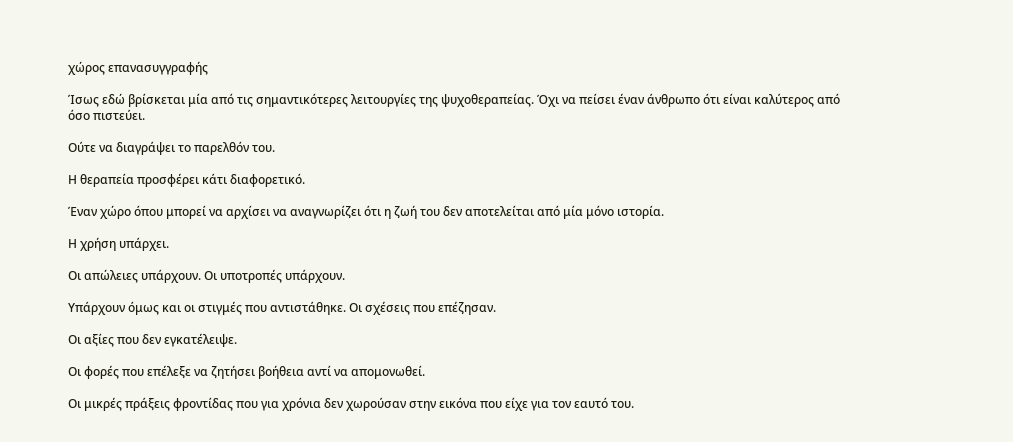χώρος επανασυγγραφής

Ίσως εδώ βρίσκεται μία από τις σημαντικότερες λειτουργίες της ψυχοθεραπείας. Όχι να πείσει έναν άνθρωπο ότι είναι καλύτερος από όσο πιστεύει.

Ούτε να διαγράψει το παρελθόν του.

Η θεραπεία προσφέρει κάτι διαφορετικό.

Έναν χώρο όπου μπορεί να αρχίσει να αναγνωρίζει ότι η ζωή του δεν αποτελείται από μία μόνο ιστορία.

Η χρήση υπάρχει.

Οι απώλειες υπάρχουν. Οι υποτροπές υπάρχουν.

Υπάρχουν όμως και οι στιγμές που αντιστάθηκε. Οι σχέσεις που επέζησαν.

Οι αξίες που δεν εγκατέλειψε.

Οι φορές που επέλεξε να ζητήσει βοήθεια αντί να απομονωθεί.

Οι μικρές πράξεις φροντίδας που για χρόνια δεν χωρούσαν στην εικόνα που είχε για τον εαυτό του.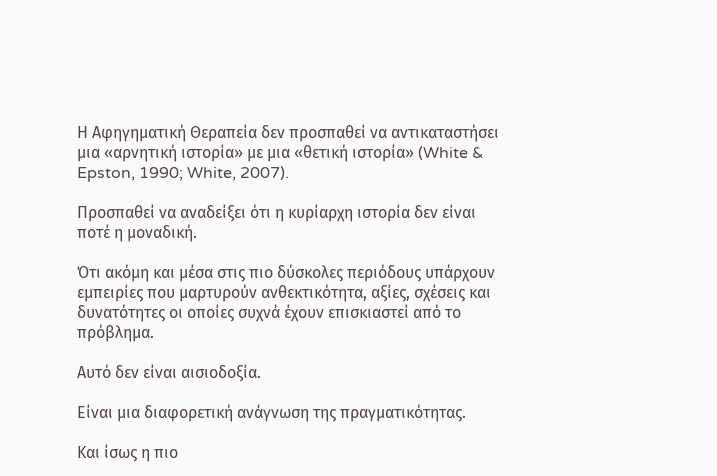Η Αφηγηματική Θεραπεία δεν προσπαθεί να αντικαταστήσει μια «αρνητική ιστορία» με μια «θετική ιστορία» (White & Epston, 1990; White, 2007).

Προσπαθεί να αναδείξει ότι η κυρίαρχη ιστορία δεν είναι ποτέ η μοναδική.

Ότι ακόμη και μέσα στις πιο δύσκολες περιόδους υπάρχουν εμπειρίες που μαρτυρούν ανθεκτικότητα, αξίες, σχέσεις και δυνατότητες οι οποίες συχνά έχουν επισκιαστεί από το πρόβλημα.

Αυτό δεν είναι αισιοδοξία.

Είναι μια διαφορετική ανάγνωση της πραγματικότητας.

Και ίσως η πιο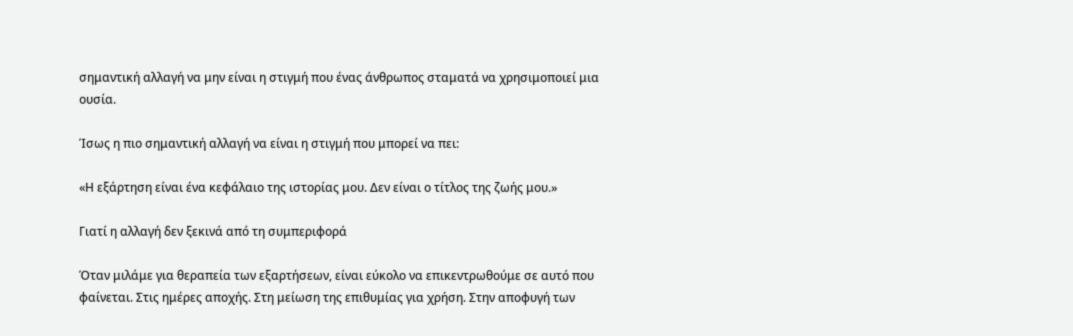σημαντική αλλαγή να μην είναι η στιγμή που ένας άνθρωπος σταματά να χρησιμοποιεί μια ουσία.

Ίσως η πιο σημαντική αλλαγή να είναι η στιγμή που μπορεί να πει:

«Η εξάρτηση είναι ένα κεφάλαιο της ιστορίας μου. Δεν είναι ο τίτλος της ζωής μου.»

Γιατί η αλλαγή δεν ξεκινά από τη συμπεριφορά

Όταν μιλάμε για θεραπεία των εξαρτήσεων, είναι εύκολο να επικεντρωθούμε σε αυτό που φαίνεται. Στις ημέρες αποχής. Στη μείωση της επιθυμίας για χρήση. Στην αποφυγή των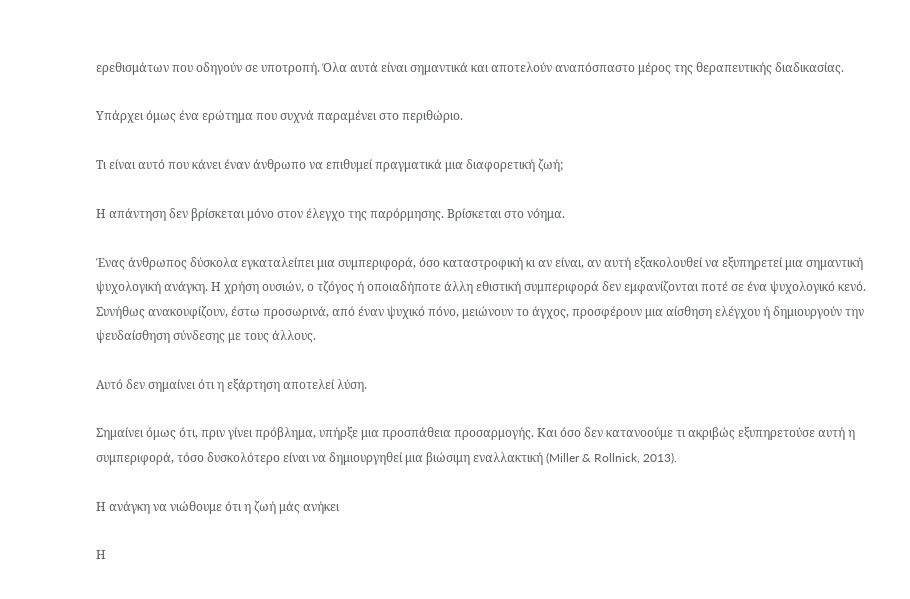ερεθισμάτων που οδηγούν σε υποτροπή. Όλα αυτά είναι σημαντικά και αποτελούν αναπόσπαστο μέρος της θεραπευτικής διαδικασίας.

Υπάρχει όμως ένα ερώτημα που συχνά παραμένει στο περιθώριο.

Τι είναι αυτό που κάνει έναν άνθρωπο να επιθυμεί πραγματικά μια διαφορετική ζωή;

Η απάντηση δεν βρίσκεται μόνο στον έλεγχο της παρόρμησης. Βρίσκεται στο νόημα.

Ένας άνθρωπος δύσκολα εγκαταλείπει μια συμπεριφορά, όσο καταστροφική κι αν είναι, αν αυτή εξακολουθεί να εξυπηρετεί μια σημαντική ψυχολογική ανάγκη. Η χρήση ουσιών, ο τζόγος ή οποιαδήποτε άλλη εθιστική συμπεριφορά δεν εμφανίζονται ποτέ σε ένα ψυχολογικό κενό. Συνήθως ανακουφίζουν, έστω προσωρινά, από έναν ψυχικό πόνο, μειώνουν το άγχος, προσφέρουν μια αίσθηση ελέγχου ή δημιουργούν την ψευδαίσθηση σύνδεσης με τους άλλους.

Αυτό δεν σημαίνει ότι η εξάρτηση αποτελεί λύση.

Σημαίνει όμως ότι, πριν γίνει πρόβλημα, υπήρξε μια προσπάθεια προσαρμογής. Και όσο δεν κατανοούμε τι ακριβώς εξυπηρετούσε αυτή η συμπεριφορά, τόσο δυσκολότερο είναι να δημιουργηθεί μια βιώσιμη εναλλακτική (Miller & Rollnick, 2013).

Η ανάγκη να νιώθουμε ότι η ζωή μάς ανήκει

Η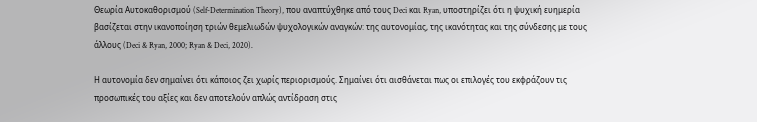Θεωρία Αυτοκαθορισμού (Self-Determination Theory), που αναπτύχθηκε από τους Deci και Ryan, υποστηρίζει ότι η ψυχική ευημερία βασίζεται στην ικανοποίηση τριών θεμελιωδών ψυχολογικών αναγκών: της αυτονομίας, της ικανότητας και της σύνδεσης με τους άλλους (Deci & Ryan, 2000; Ryan & Deci, 2020).

Η αυτονομία δεν σημαίνει ότι κάποιος ζει χωρίς περιορισμούς. Σημαίνει ότι αισθάνεται πως οι επιλογές του εκφράζουν τις προσωπικές του αξίες και δεν αποτελούν απλώς αντίδραση στις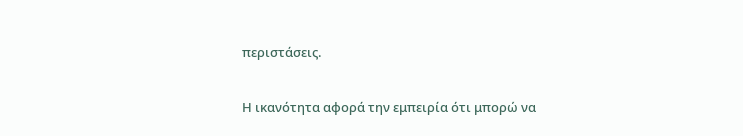περιστάσεις.

Η ικανότητα αφορά την εμπειρία ότι μπορώ να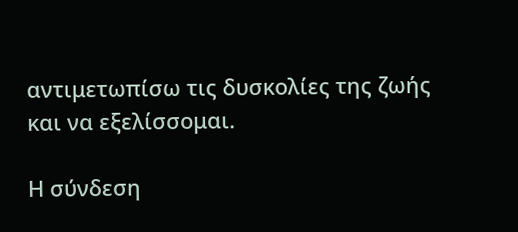αντιμετωπίσω τις δυσκολίες της ζωής και να εξελίσσομαι.

Η σύνδεση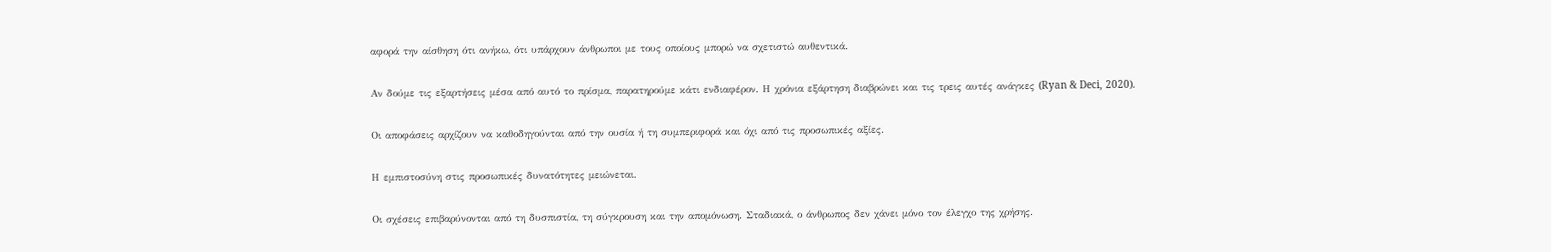αφορά την αίσθηση ότι ανήκω, ότι υπάρχουν άνθρωποι με τους οποίους μπορώ να σχετιστώ αυθεντικά.

Αν δούμε τις εξαρτήσεις μέσα από αυτό το πρίσμα, παρατηρούμε κάτι ενδιαφέρον. Η χρόνια εξάρτηση διαβρώνει και τις τρεις αυτές ανάγκες (Ryan & Deci, 2020).

Οι αποφάσεις αρχίζουν να καθοδηγούνται από την ουσία ή τη συμπεριφορά και όχι από τις προσωπικές αξίες.

Η εμπιστοσύνη στις προσωπικές δυνατότητες μειώνεται.

Οι σχέσεις επιβαρύνονται από τη δυσπιστία, τη σύγκρουση και την απομόνωση. Σταδιακά, ο άνθρωπος δεν χάνει μόνο τον έλεγχο της χρήσης.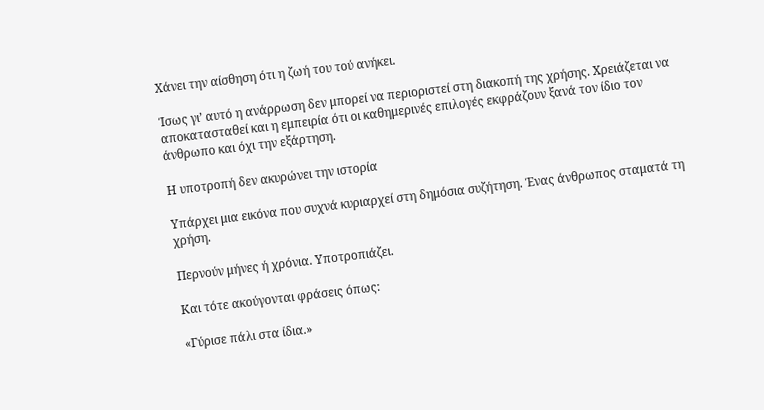Χάνει την αίσθηση ότι η ζωή του τού ανήκει.

Ίσως γι’ αυτό η ανάρρωση δεν μπορεί να περιοριστεί στη διακοπή της χρήσης. Χρειάζεται να αποκατασταθεί και η εμπειρία ότι οι καθημερινές επιλογές εκφράζουν ξανά τον ίδιο τον άνθρωπο και όχι την εξάρτηση.

Η υποτροπή δεν ακυρώνει την ιστορία

Υπάρχει μια εικόνα που συχνά κυριαρχεί στη δημόσια συζήτηση. Ένας άνθρωπος σταματά τη χρήση.

Περνούν μήνες ή χρόνια. Υποτροπιάζει.

Και τότε ακούγονται φράσεις όπως:

«Γύρισε πάλι στα ίδια.»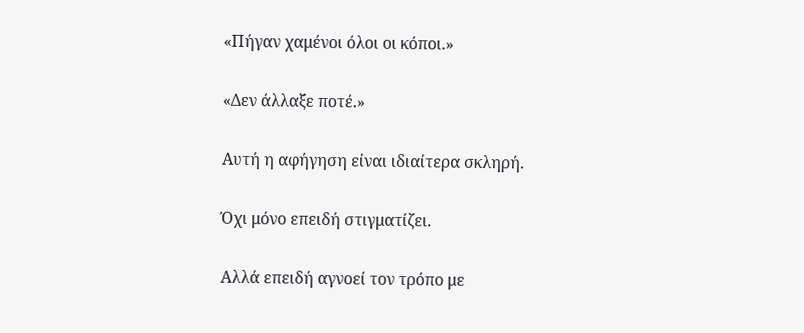«Πήγαν χαμένοι όλοι οι κόποι.»

«Δεν άλλαξε ποτέ.»

Αυτή η αφήγηση είναι ιδιαίτερα σκληρή.

Όχι μόνο επειδή στιγματίζει.

Αλλά επειδή αγνοεί τον τρόπο με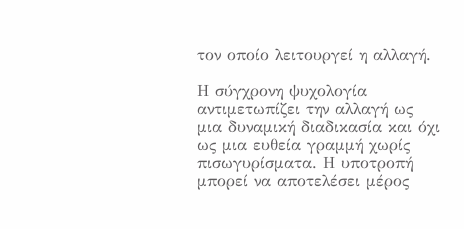τον οποίο λειτουργεί η αλλαγή.

Η σύγχρονη ψυχολογία αντιμετωπίζει την αλλαγή ως μια δυναμική διαδικασία και όχι ως μια ευθεία γραμμή χωρίς πισωγυρίσματα. Η υποτροπή μπορεί να αποτελέσει μέρος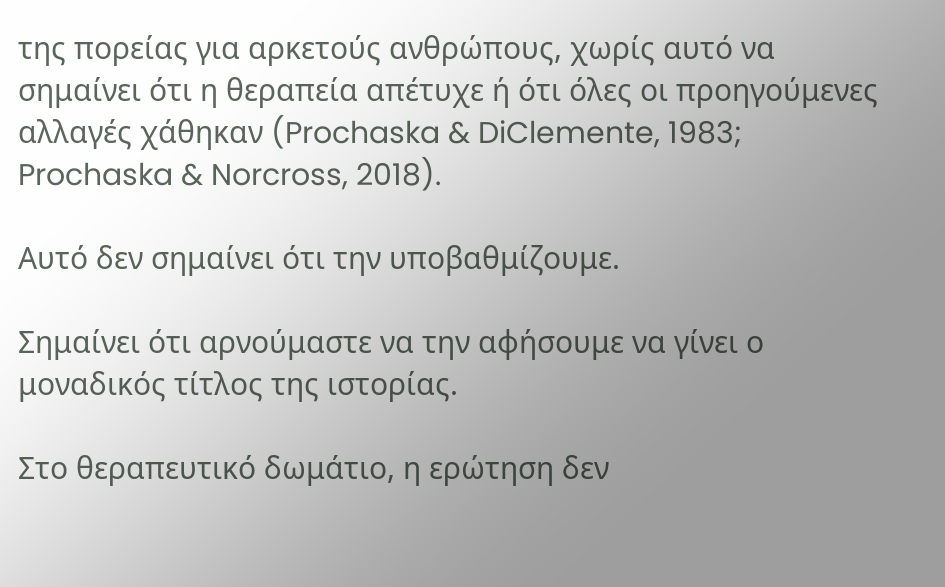της πορείας για αρκετούς ανθρώπους, χωρίς αυτό να σημαίνει ότι η θεραπεία απέτυχε ή ότι όλες οι προηγούμενες αλλαγές χάθηκαν (Prochaska & DiClemente, 1983; Prochaska & Norcross, 2018).

Αυτό δεν σημαίνει ότι την υποβαθμίζουμε.

Σημαίνει ότι αρνούμαστε να την αφήσουμε να γίνει ο μοναδικός τίτλος της ιστορίας.

Στο θεραπευτικό δωμάτιο, η ερώτηση δεν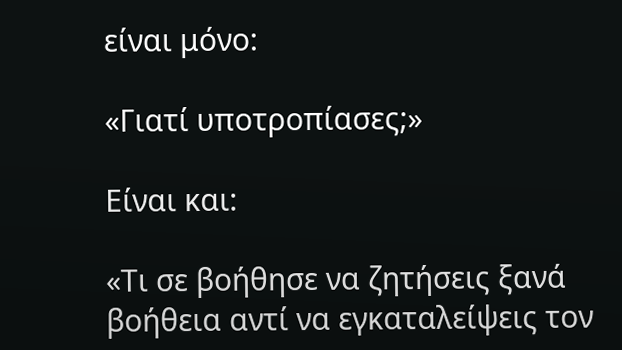είναι μόνο:

«Γιατί υποτροπίασες;»

Είναι και:

«Τι σε βοήθησε να ζητήσεις ξανά βοήθεια αντί να εγκαταλείψεις τον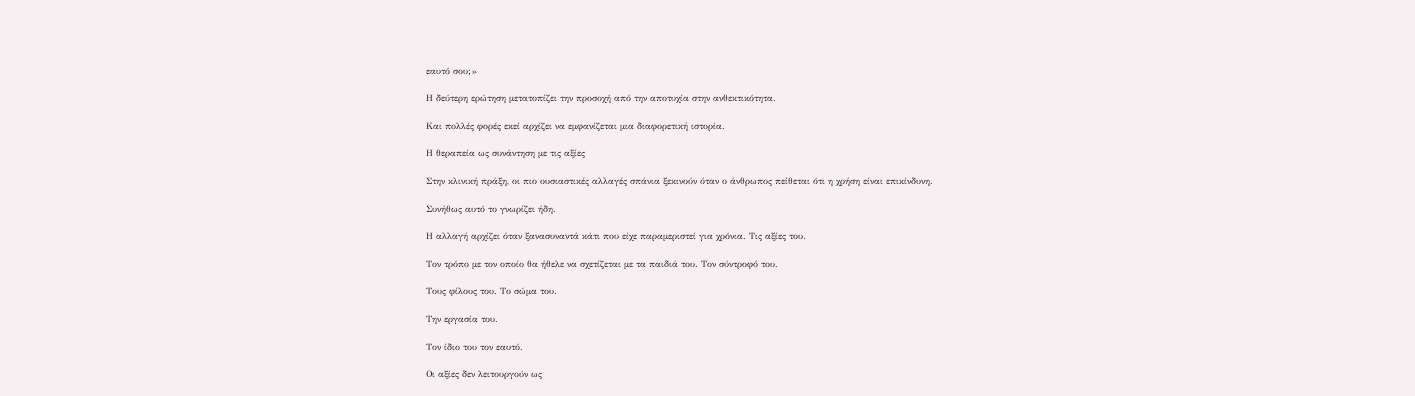εαυτό σου;»

Η δεύτερη ερώτηση μετατοπίζει την προσοχή από την αποτυχία στην ανθεκτικότητα.

Και πολλές φορές εκεί αρχίζει να εμφανίζεται μια διαφορετική ιστορία.

Η θεραπεία ως συνάντηση με τις αξίες

Στην κλινική πράξη, οι πιο ουσιαστικές αλλαγές σπάνια ξεκινούν όταν ο άνθρωπος πείθεται ότι η χρήση είναι επικίνδυνη.

Συνήθως αυτό το γνωρίζει ήδη.

Η αλλαγή αρχίζει όταν ξανασυναντά κάτι που είχε παραμεριστεί για χρόνια. Τις αξίες του.

Τον τρόπο με τον οποίο θα ήθελε να σχετίζεται με τα παιδιά του. Τον σύντροφό του.

Τους φίλους του. Το σώμα του.

Την εργασία του.

Τον ίδιο του τον εαυτό.

Οι αξίες δεν λειτουργούν ως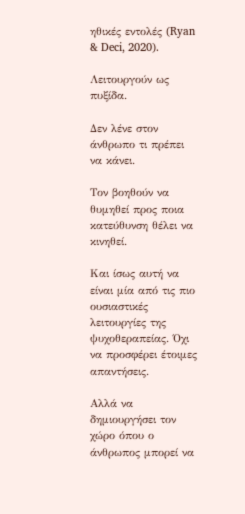ηθικές εντολές (Ryan & Deci, 2020).

Λειτουργούν ως πυξίδα.

Δεν λένε στον άνθρωπο τι πρέπει να κάνει.

Τον βοηθούν να θυμηθεί προς ποια κατεύθυνση θέλει να κινηθεί.

Και ίσως αυτή να είναι μία από τις πιο ουσιαστικές λειτουργίες της ψυχοθεραπείας. Όχι να προσφέρει έτοιμες απαντήσεις.

Αλλά να δημιουργήσει τον χώρο όπου ο άνθρωπος μπορεί να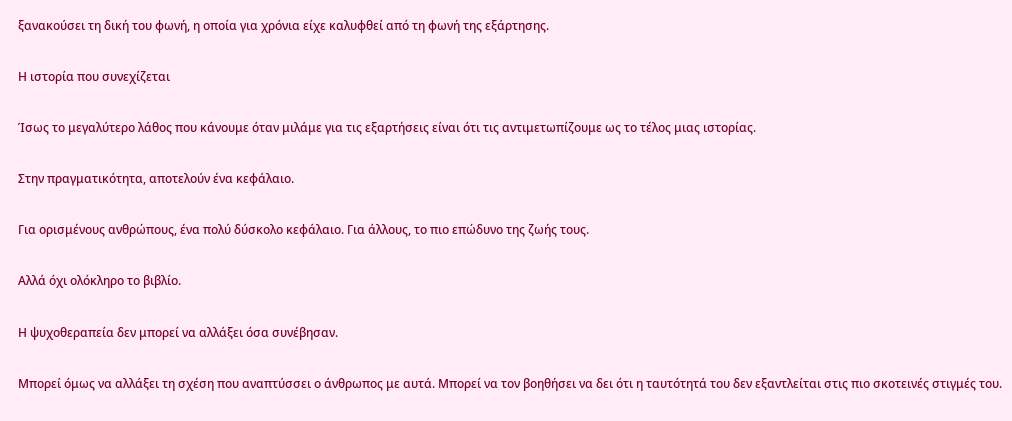ξανακούσει τη δική του φωνή, η οποία για χρόνια είχε καλυφθεί από τη φωνή της εξάρτησης.

Η ιστορία που συνεχίζεται

Ίσως το μεγαλύτερο λάθος που κάνουμε όταν μιλάμε για τις εξαρτήσεις είναι ότι τις αντιμετωπίζουμε ως το τέλος μιας ιστορίας.

Στην πραγματικότητα, αποτελούν ένα κεφάλαιο.

Για ορισμένους ανθρώπους, ένα πολύ δύσκολο κεφάλαιο. Για άλλους, το πιο επώδυνο της ζωής τους.

Αλλά όχι ολόκληρο το βιβλίο.

Η ψυχοθεραπεία δεν μπορεί να αλλάξει όσα συνέβησαν.

Μπορεί όμως να αλλάξει τη σχέση που αναπτύσσει ο άνθρωπος με αυτά. Μπορεί να τον βοηθήσει να δει ότι η ταυτότητά του δεν εξαντλείται στις πιο σκοτεινές στιγμές του.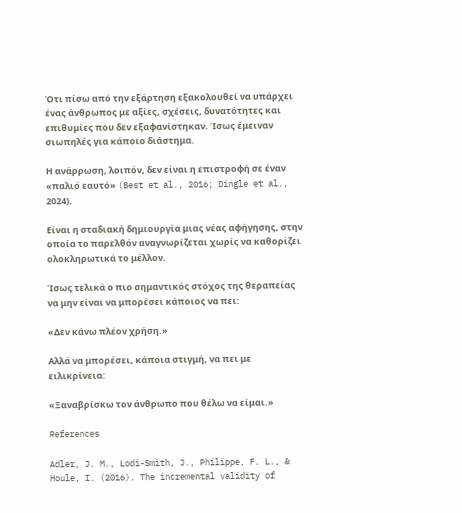Ότι πίσω από την εξάρτηση εξακολουθεί να υπάρχει ένας άνθρωπος με αξίες, σχέσεις, δυνατότητες και επιθυμίες που δεν εξαφανίστηκαν. Ίσως έμειναν σιωπηλές για κάποιο διάστημα.

Η ανάρρωση, λοιπόν, δεν είναι η επιστροφή σε έναν «παλιό εαυτό» (Best et al., 2016; Dingle et al., 2024).

Είναι η σταδιακή δημιουργία μιας νέας αφήγησης, στην οποία το παρελθόν αναγνωρίζεται χωρίς να καθορίζει ολοκληρωτικά το μέλλον.

Ίσως τελικά ο πιο σημαντικός στόχος της θεραπείας να μην είναι να μπορέσει κάποιος να πει:

«Δεν κάνω πλέον χρήση.»

Αλλά να μπορέσει, κάποια στιγμή, να πει με ειλικρίνεια:

«Ξαναβρίσκω τον άνθρωπο που θέλω να είμαι.»

References

Adler, J. M., Lodi-Smith, J., Philippe, F. L., & Houle, I. (2016). The incremental validity of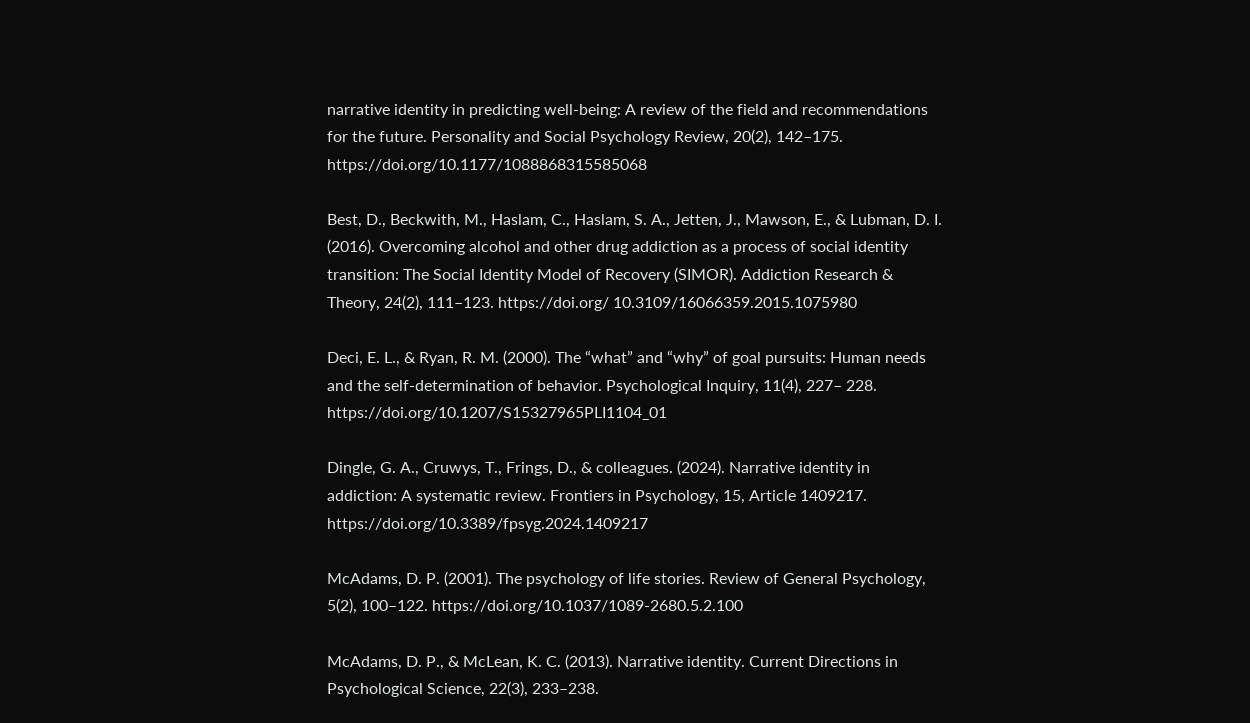narrative identity in predicting well-being: A review of the field and recommendations for the future. Personality and Social Psychology Review, 20(2), 142–175. https://doi.org/10.1177/1088868315585068

Best, D., Beckwith, M., Haslam, C., Haslam, S. A., Jetten, J., Mawson, E., & Lubman, D. I. (2016). Overcoming alcohol and other drug addiction as a process of social identity transition: The Social Identity Model of Recovery (SIMOR). Addiction Research & Theory, 24(2), 111–123. https://doi.org/ 10.3109/16066359.2015.1075980

Deci, E. L., & Ryan, R. M. (2000). The “what” and “why” of goal pursuits: Human needs and the self-determination of behavior. Psychological Inquiry, 11(4), 227– 228. https://doi.org/10.1207/S15327965PLI1104_01

Dingle, G. A., Cruwys, T., Frings, D., & colleagues. (2024). Narrative identity in addiction: A systematic review. Frontiers in Psychology, 15, Article 1409217. https://doi.org/10.3389/fpsyg.2024.1409217

McAdams, D. P. (2001). The psychology of life stories. Review of General Psychology, 5(2), 100–122. https://doi.org/10.1037/1089-2680.5.2.100

McAdams, D. P., & McLean, K. C. (2013). Narrative identity. Current Directions in Psychological Science, 22(3), 233–238.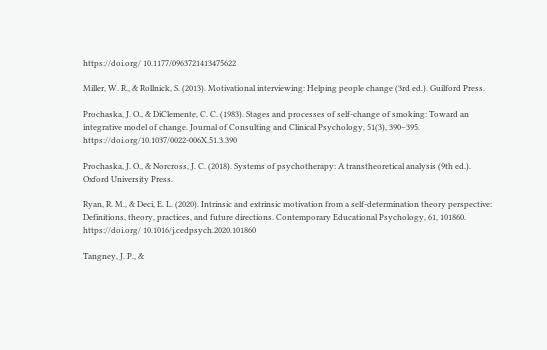https://doi.org/ 10.1177/0963721413475622

Miller, W. R., & Rollnick, S. (2013). Motivational interviewing: Helping people change (3rd ed.). Guilford Press.

Prochaska, J. O., & DiClemente, C. C. (1983). Stages and processes of self-change of smoking: Toward an integrative model of change. Journal of Consulting and Clinical Psychology, 51(3), 390–395. https://doi.org/10.1037/0022-006X.51.3.390

Prochaska, J. O., & Norcross, J. C. (2018). Systems of psychotherapy: A transtheoretical analysis (9th ed.). Oxford University Press.

Ryan, R. M., & Deci, E. L. (2020). Intrinsic and extrinsic motivation from a self-determination theory perspective: Definitions, theory, practices, and future directions. Contemporary Educational Psychology, 61, 101860. https://doi.org/ 10.1016/j.cedpsych.2020.101860

Tangney, J. P., &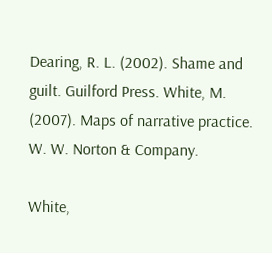Dearing, R. L. (2002). Shame and guilt. Guilford Press. White, M. (2007). Maps of narrative practice. W. W. Norton & Company.

White,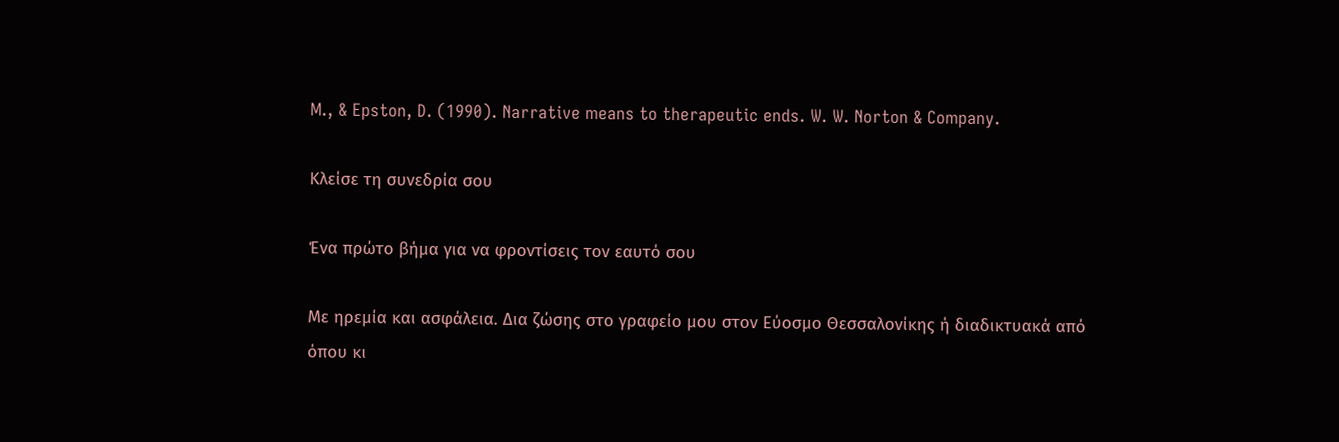M., & Epston, D. (1990). Narrative means to therapeutic ends. W. W. Norton & Company.

Κλείσε τη συνεδρία σου

Ένα πρώτο βήμα για να φροντίσεις τον εαυτό σου

Με ηρεμία και ασφάλεια. Δια ζώσης στο γραφείο μου στον Εύοσμο Θεσσαλονίκης ή διαδικτυακά από όπου κι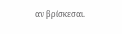αν βρίσκεσαι.